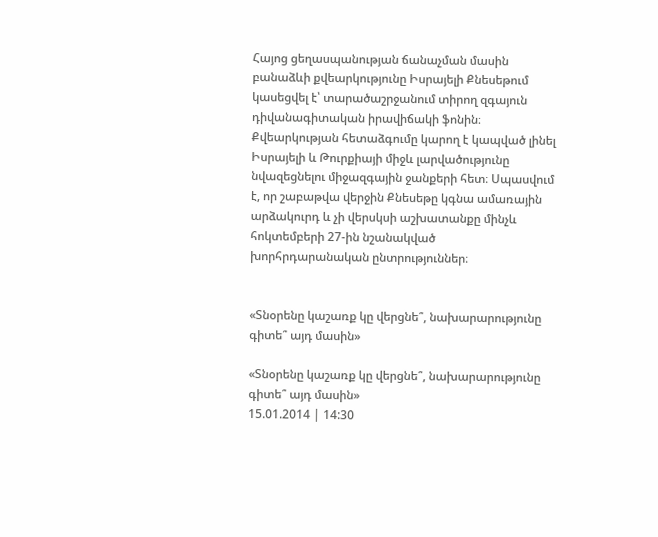Հայոց ցեղասպանության ճանաչման մասին բանաձևի քվեարկությունը Իսրայելի Քնեսեթում կասեցվել է՝ տարածաշրջանում տիրող զգայուն դիվանագիտական իրավիճակի ֆոնին։ Քվեարկության հետաձգումը կարող է կապված լինել Իսրայելի և Թուրքիայի միջև լարվածությունը նվազեցնելու միջազգային ջանքերի հետ։ Սպասվում է, որ շաբաթվա վերջին Քնեսեթը կգնա ամառային արձակուրդ և չի վերսկսի աշխատանքը մինչև հոկտեմբերի 27-ին նշանակված խորհրդարանական ընտրություններ։


«Տնօրենը կաշառք կը վերցնե՞, նախարարությունը գիտե՞ այդ մասին»

«Տնօրենը կաշառք կը վերցնե՞, նախարարությունը գիտե՞ այդ մասին»
15.01.2014 | 14:30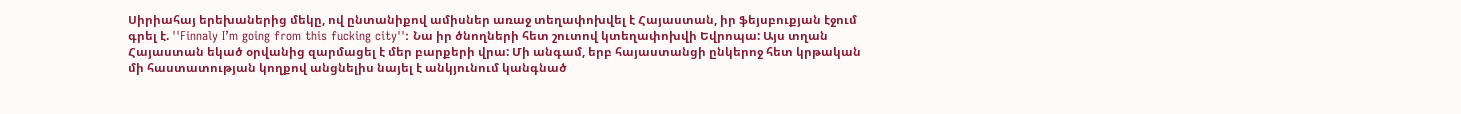Սիրիահայ երեխաներից մեկը, ով ընտանիքով ամիսներ առաջ տեղափոխվել է Հայաստան, իր ֆեյսբուքյան էջում գրել է. ''Finnaly I’m going from this fucking city'': Նա իր ծնողների հետ շուտով կտեղափոխվի Եվրոպա: Այս տղան Հայաստան եկած օրվանից զարմացել է մեր բարքերի վրա: Մի անգամ, երբ հայաստանցի ընկերոջ հետ կրթական մի հաստատության կողքով անցնելիս նայել է անկյունում կանգնած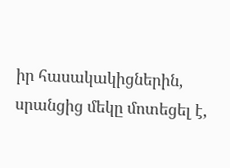իր հասակակիցներին, սրանցից մեկը մոտեցել է,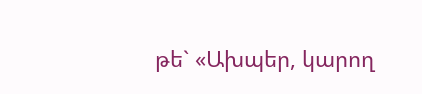թե` «Ախպեր, կարող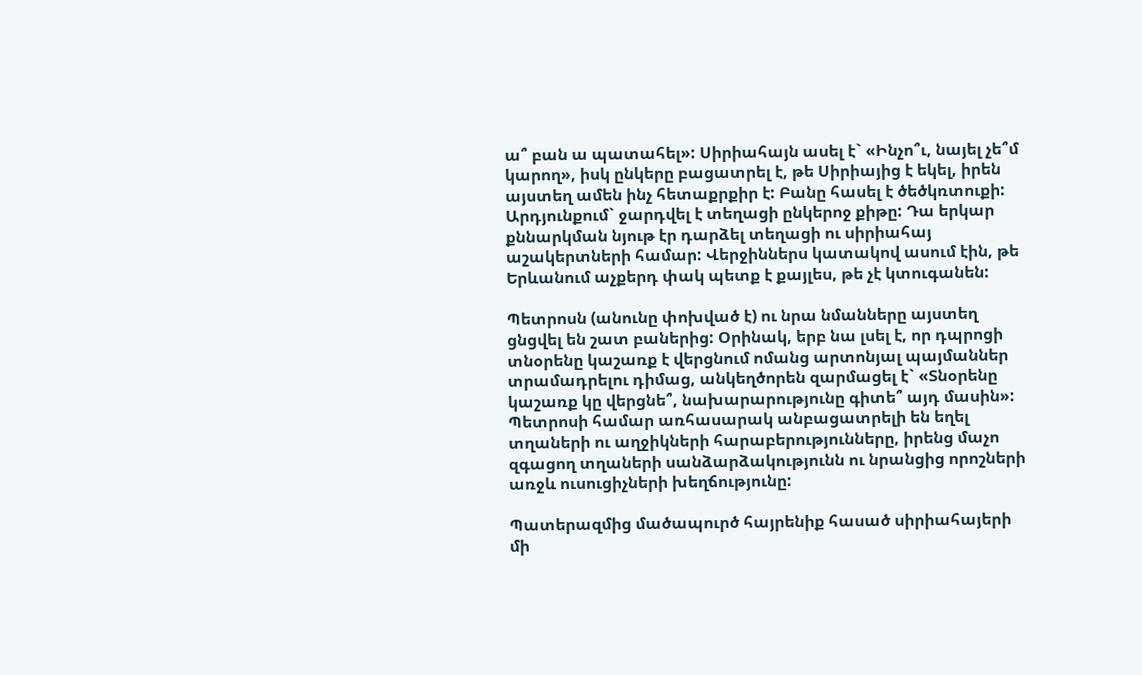ա՞ բան ա պատահել»: Սիրիահայն ասել է` «Ինչո՞ւ, նայել չե՞մ կարող», իսկ ընկերը բացատրել է, թե Սիրիայից է եկել, իրեն այստեղ ամեն ինչ հետաքրքիր է: Բանը հասել է ծեծկռտուքի: Արդյունքում` ջարդվել է տեղացի ընկերոջ քիթը: Դա երկար քննարկման նյութ էր դարձել տեղացի ու սիրիահայ աշակերտների համար: Վերջիններս կատակով ասում էին, թե Երևանում աչքերդ փակ պետք է քայլես, թե չէ կտուգանեն:

Պետրոսն (անունը փոխված է) ու նրա նմանները այստեղ ցնցվել են շատ բաներից: Օրինակ, երբ նա լսել է, որ դպրոցի տնօրենը կաշառք է վերցնում ոմանց արտոնյալ պայմաններ տրամադրելու դիմաց, անկեղծորեն զարմացել է` «Տնօրենը կաշառք կը վերցնե՞, նախարարությունը գիտե՞ այդ մասին»: Պետրոսի համար առհասարակ անբացատրելի են եղել տղաների ու աղջիկների հարաբերությունները, իրենց մաչո զգացող տղաների սանձարձակությունն ու նրանցից որոշների առջև ուսուցիչների խեղճությունը:

Պատերազմից մածապուրծ հայրենիք հասած սիրիահայերի մի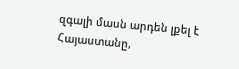զգալի մասն արդեն լքել է Հայաստանը,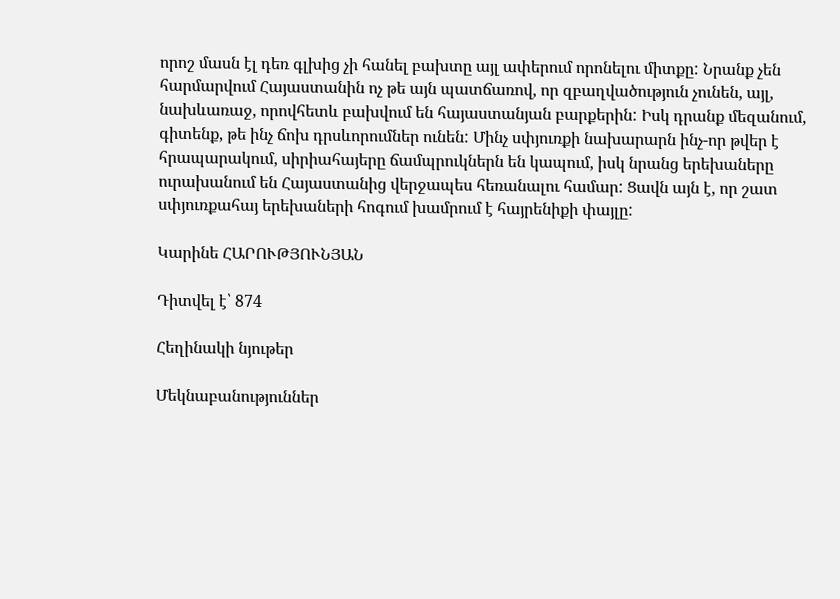որոշ մասն էլ դեռ գլխից չի հանել բախտը այլ ափերում որոնելու միտքը: Նրանք չեն հարմարվում Հայաստանին ոչ թե այն պատճառով, որ զբաղվածություն չունեն, այլ, նախևառաջ, որովհետև բախվում են հայաստանյան բարքերին: Իսկ դրանք մեզանում, գիտենք, թե ինչ ճոխ դրսևորումներ ունեն: Մինչ սփյուռքի նախարարն ինչ-որ թվեր է հրապարակում, սիրիահայերը ճամպրուկներն են կապում, իսկ նրանց երեխաները ուրախանում են Հայաստանից վերջապես հեռանալու համար: Ցավն այն է, որ շատ սփյուռքահայ երեխաների հոգում խամրում է հայրենիքի փայլը:

Կարինե ՀԱՐՈՒԹՅՈՒՆՅԱՆ

Դիտվել է՝ 874

Հեղինակի նյութեր

Մեկնաբանություններ